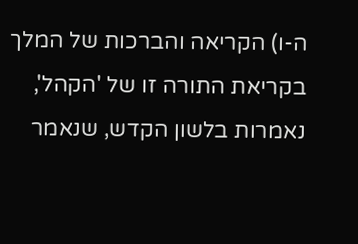ה-ו) הקריאה והברכות של המלך בקריאת התורה זו של 'הקהל', נאמרות בלשון הקדש, שנאמר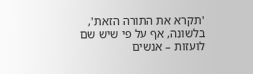'תקרא את התורה הזאת', בלשונה, אף על פי שיש שם לועזות – אנשים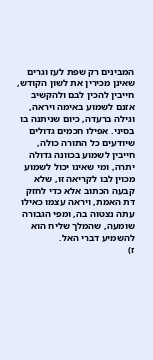המבינים רק שפת לעז וגרים שאינן מכירין את לשון הקודש, חייבין להכין לבם ולהקשיב אזנם לשמוע באימה ויראה, וגילה ברעדה, כיום שניתנה בו בסיני. אפילו חכמים גדולים שיודעים כל התורה כולה, חייבין לשמוע בכוונה גדולה יתרה, ומי שאינו יכול לשמוע מכוין לבו לקריאה זו, שלא קבעה הכתוב אלא כדי לחזק דת האמת, ויראה עצמו כאילו עתה נצטוה בה, ומפי הגבורה שומעה, שהמלך שליח הוא להשמיע דברי האל.
ז)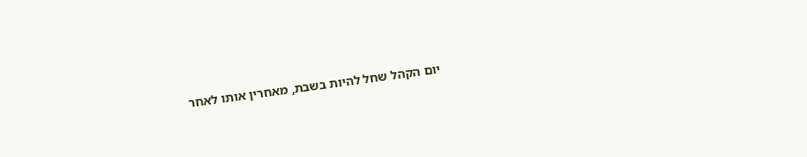יום הקהל שחל להיות בשבת, מאחרין אותו לאחר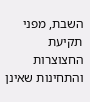השבת, מפני תקיעת החצוצרות והתחינות שאינן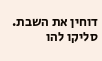דוחין את השבת.
סליקו להו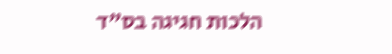הלכות חגיגה בס"ד